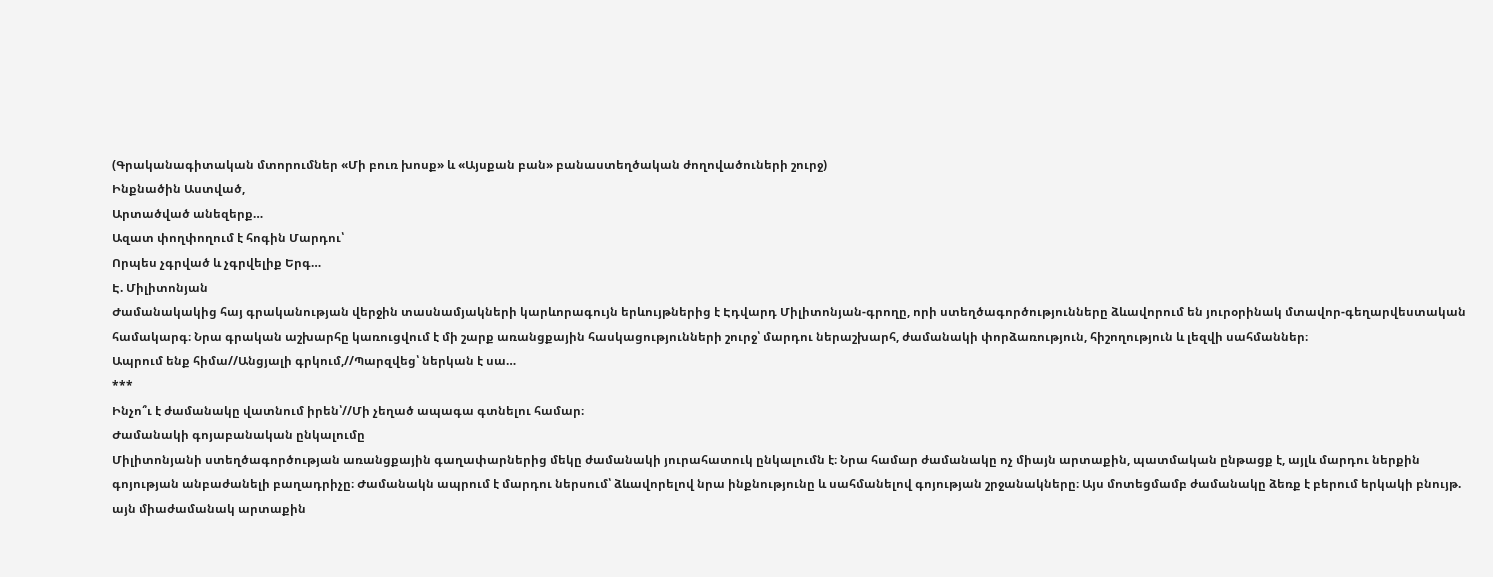(Գրականագիտական մտորումներ «Մի բուռ խոսք» և «Այսքան բան» բանաստեղծական ժողովածուների շուրջ)
Ինքնածին Աստված,
Արտածված անեզերք…
Ազատ փողփողում է հոգին Մարդու՝
Որպես չգրված և չգրվելիք Երգ…
Է. Միլիտոնյան
Ժամանակակից հայ գրականության վերջին տասնամյակների կարևորագույն երևույթներից է Էդվարդ Միլիտոնյան-գրողը, որի ստեղծագործությունները ձևավորում են յուրօրինակ մտավոր-գեղարվեստական համակարգ։ Նրա գրական աշխարհը կառուցվում է մի շարք առանցքային հասկացությունների շուրջ՝ մարդու ներաշխարհ, ժամանակի փորձառություն, հիշողություն և լեզվի սահմաններ։
Ապրում ենք հիմա//Անցյալի գրկում,//Պարզվեց՝ ներկան է սա…
***
Ինչո՞ւ է ժամանակը վատնում իրեն՝//Մի չեղած ապագա գտնելու համար։
Ժամանակի գոյաբանական ընկալումը
Միլիտոնյանի ստեղծագործության առանցքային գաղափարներից մեկը ժամանակի յուրահատուկ ընկալումն է։ Նրա համար ժամանակը ոչ միայն արտաքին, պատմական ընթացք է, այլև մարդու ներքին գոյության անբաժանելի բաղադրիչը։ Ժամանակն ապրում է մարդու ներսում՝ ձևավորելով նրա ինքնությունը և սահմանելով գոյության շրջանակները։ Այս մոտեցմամբ ժամանակը ձեռք է բերում երկակի բնույթ. այն միաժամանակ արտաքին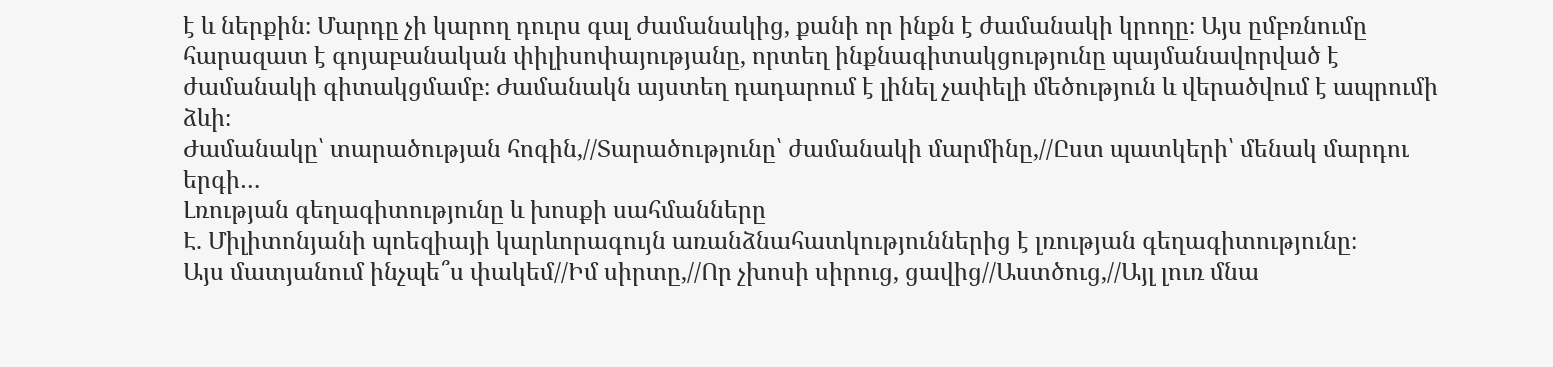է և ներքին։ Մարդը չի կարող դուրս գալ ժամանակից, քանի որ ինքն է ժամանակի կրողը։ Այս ըմբռնումը հարազատ է գոյաբանական փիլիսոփայությանը, որտեղ ինքնագիտակցությունը պայմանավորված է ժամանակի գիտակցմամբ։ Ժամանակն այստեղ դադարում է լինել չափելի մեծություն և վերածվում է ապրումի ձևի։
Ժամանակը՝ տարածության հոգին,//Տարածությունը՝ ժամանակի մարմինը,//Ըստ պատկերի՝ մենակ մարդու երգի…
Լռության գեղագիտությունը և խոսքի սահմանները
Է. Միլիտոնյանի պոեզիայի կարևորագույն առանձնահատկություններից է լռության գեղագիտությունը։
Այս մատյանում ինչպե՞ս փակեմ//Իմ սիրտը,//Որ չխոսի սիրուց, ցավից//Աստծուց,//Այլ լուռ մնա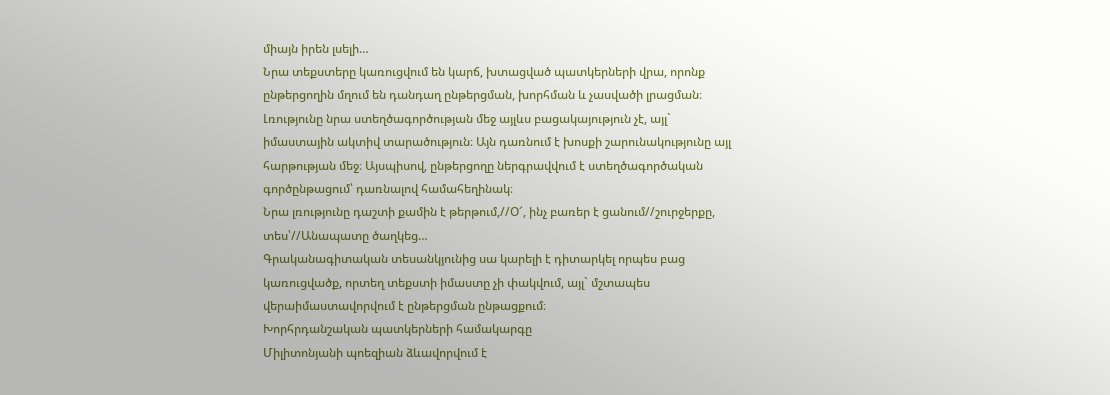միայն իրեն լսելի…
Նրա տեքստերը կառուցվում են կարճ, խտացված պատկերների վրա, որոնք ընթերցողին մղում են դանդաղ ընթերցման, խորհման և չասվածի լրացման։ Լռությունը նրա ստեղծագործության մեջ այլևս բացակայություն չէ, այլ` իմաստային ակտիվ տարածություն։ Այն դառնում է խոսքի շարունակությունը այլ հարթության մեջ։ Այսպիսով, ընթերցողը ներգրավվում է ստեղծագործական գործընթացում՝ դառնալով համահեղինակ։
Նրա լռությունը դաշտի քամին է թերթում,//Օ՜, ինչ բառեր է ցանում//շուրջերքը, տես՝//Անապատը ծաղկեց…
Գրականագիտական տեսանկյունից սա կարելի է դիտարկել որպես բաց կառուցվածք, որտեղ տեքստի իմաստը չի փակվում, այլ` մշտապես վերաիմաստավորվում է ընթերցման ընթացքում։
Խորհրդանշական պատկերների համակարգը
Միլիտոնյանի պոեզիան ձևավորվում է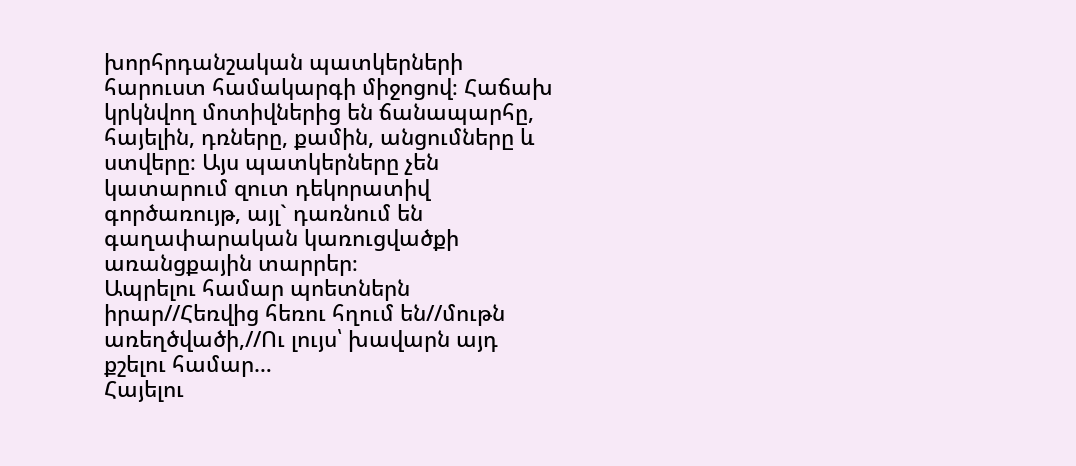խորհրդանշական պատկերների հարուստ համակարգի միջոցով։ Հաճախ կրկնվող մոտիվներից են ճանապարհը, հայելին, դռները, քամին, անցումները և ստվերը։ Այս պատկերները չեն կատարում զուտ դեկորատիվ գործառույթ, այլ` դառնում են գաղափարական կառուցվածքի առանցքային տարրեր։
Ապրելու համար պոետներն իրար//Հեռվից հեռու հղում են//մութն առեղծվածի,//Ու լույս՝ խավարն այդ քշելու համար…
Հայելու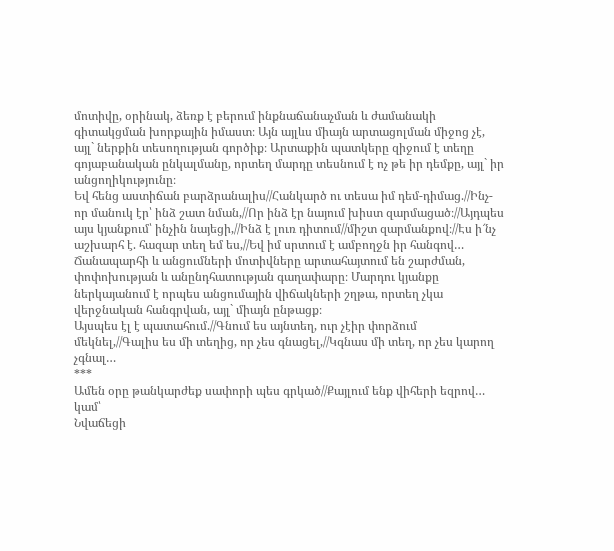մոտիվը, օրինակ, ձեռք է բերում ինքնաճանաչման և ժամանակի գիտակցման խորքային իմաստ։ Այն այլևս միայն արտացոլման միջոց չէ, այլ` ներքին տեսողության գործիք։ Արտաքին պատկերը զիջում է տեղը գոյաբանական ընկալմանը, որտեղ մարդը տեսնում է ոչ թե իր դեմքը, այլ` իր անցողիկությունը։
Եվ հենց աստիճան բարձրանալիս//Հանկարծ ու տեսա իմ դեմ-դիմաց.//Ինչ-որ մանուկ էր՝ ինձ շատ նման,//Որ ինձ էր նայում խիստ զարմացած։//Այդպես այս կյանքում՝ ինչին նայեցի,//Ինձ է լուռ դիտում//միշտ զարմանքով։//Էս ի՜նչ աշխարհ է. հազար տեղ եմ ես,//Եվ իմ սրտում է ամբողջն իր հանգով…
Ճանապարհի և անցումների մոտիվները արտահայտում են շարժման, փոփոխության և անընդհատության գաղափարը։ Մարդու կյանքը ներկայանում է որպես անցումային վիճակների շղթա, որտեղ չկա վերջնական հանգրվան, այլ` միայն ընթացք։
Այսպես էլ է պատահում.//Գնում ես այնտեղ, ուր չէիր փորձում մեկնել,//Գալիս ես մի տեղից, որ չես գնացել,//Կգնաս մի տեղ, որ չես կարող չգնալ…
***
Ամեն օրը թանկարժեք սափորի պես գրկած//Քայլում ենք վիհերի եզրով…
կամ՝
Նվաճեցի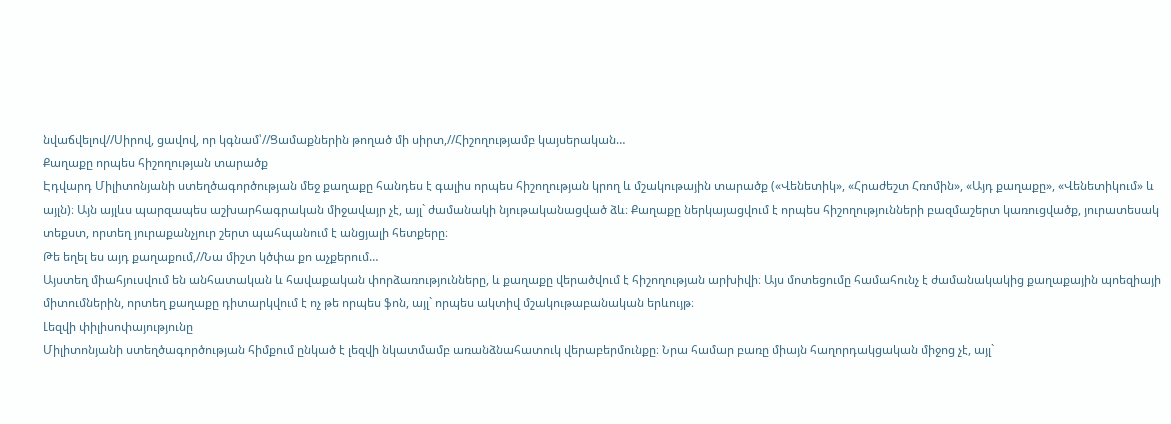նվաճվելով//Սիրով, ցավով, որ կգնամ՝//Ցամաքներին թողած մի սիրտ,//Հիշողությամբ կայսերական…
Քաղաքը որպես հիշողության տարածք
Էդվարդ Միլիտոնյանի ստեղծագործության մեջ քաղաքը հանդես է գալիս որպես հիշողության կրող և մշակութային տարածք («Վենետիկ», «Հրաժեշտ Հռոմին», «Այդ քաղաքը», «Վենետիկում» և այլն)։ Այն այլևս պարզապես աշխարհագրական միջավայր չէ, այլ` ժամանակի նյութականացված ձև։ Քաղաքը ներկայացվում է որպես հիշողությունների բազմաշերտ կառուցվածք, յուրատեսակ տեքստ, որտեղ յուրաքանչյուր շերտ պահպանում է անցյալի հետքերը։
Թե եղել ես այդ քաղաքում,//Նա միշտ կծփա քո աչքերում…
Այստեղ միահյուսվում են անհատական և հավաքական փորձառությունները, և քաղաքը վերածվում է հիշողության արխիվի։ Այս մոտեցումը համահունչ է ժամանակակից քաղաքային պոեզիայի միտումներին, որտեղ քաղաքը դիտարկվում է ոչ թե որպես ֆոն, այլ` որպես ակտիվ մշակութաբանական երևույթ։
Լեզվի փիլիսոփայությունը
Միլիտոնյանի ստեղծագործության հիմքում ընկած է լեզվի նկատմամբ առանձնահատուկ վերաբերմունքը։ Նրա համար բառը միայն հաղորդակցական միջոց չէ, այլ`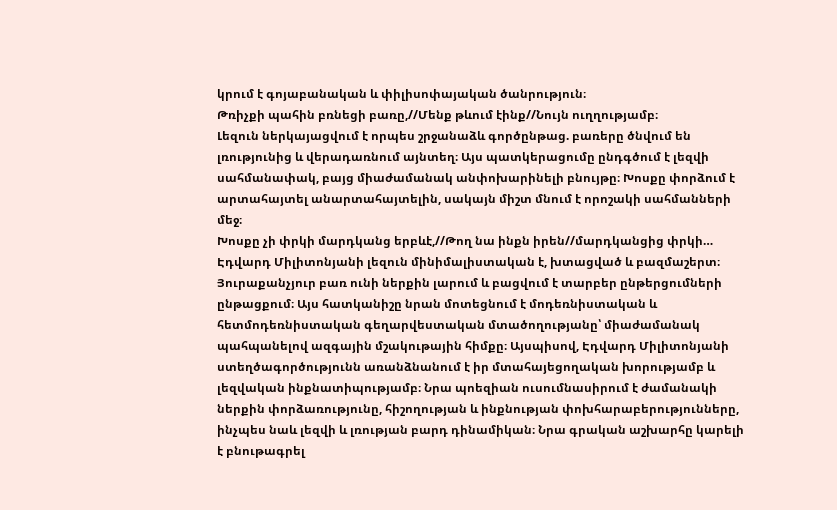կրում է գոյաբանական և փիլիսոփայական ծանրություն։
Թռիչքի պահին բռնեցի բառը,//Մենք թևում էինք//Նույն ուղղությամբ։
Լեզուն ներկայացվում է որպես շրջանաձև գործընթաց. բառերը ծնվում են լռությունից և վերադառնում այնտեղ։ Այս պատկերացումը ընդգծում է լեզվի սահմանափակ, բայց միաժամանակ անփոխարինելի բնույթը։ Խոսքը փորձում է արտահայտել անարտահայտելին, սակայն միշտ մնում է որոշակի սահմանների մեջ։
Խոսքը չի փրկի մարդկանց երբևէ,//Թող նա ինքն իրեն//մարդկանցից փրկի…
Էդվարդ Միլիտոնյանի լեզուն մինիմալիստական է, խտացված և բազմաշերտ։ Յուրաքանչյուր բառ ունի ներքին լարում և բացվում է տարբեր ընթերցումների ընթացքում։ Այս հատկանիշը նրան մոտեցնում է մոդեռնիստական և հետմոդեռնիստական գեղարվեստական մտածողությանը՝ միաժամանակ պահպանելով ազգային մշակութային հիմքը։ Այսպիսով, Էդվարդ Միլիտոնյանի ստեղծագործությունն առանձնանում է իր մտահայեցողական խորությամբ և լեզվական ինքնատիպությամբ։ Նրա պոեզիան ուսումնասիրում է ժամանակի ներքին փորձառությունը, հիշողության և ինքնության փոխհարաբերությունները, ինչպես նաև լեզվի և լռության բարդ դինամիկան։ Նրա գրական աշխարհը կարելի է բնութագրել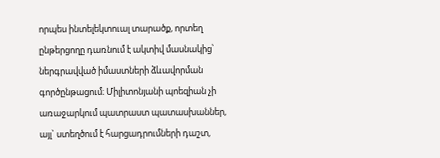որպես ինտելեկտուալ տարածք, որտեղ ընթերցողը դառնում է ակտիվ մասնակից՝ ներգրավված իմաստների ձևավորման գործընթացում։ Միլիտոնյանի պոեզիան չի առաջարկում պատրաստ պատասխաններ, այլ` ստեղծում է հարցադրումների դաշտ,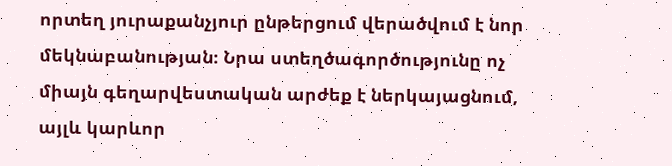որտեղ յուրաքանչյուր ընթերցում վերածվում է նոր մեկնաբանության։ Նրա ստեղծագործությունը ոչ միայն գեղարվեստական արժեք է ներկայացնում, այլև կարևոր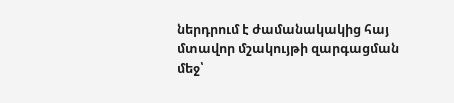ներդրում է ժամանակակից հայ մտավոր մշակույթի զարգացման մեջ՝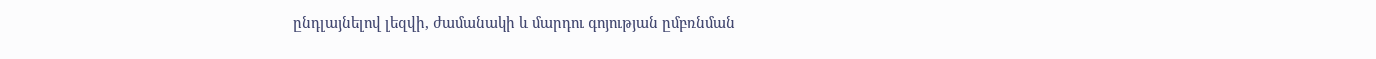ընդլայնելով լեզվի, ժամանակի և մարդու գոյության ըմբռնման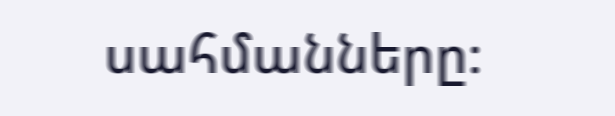սահմանները։